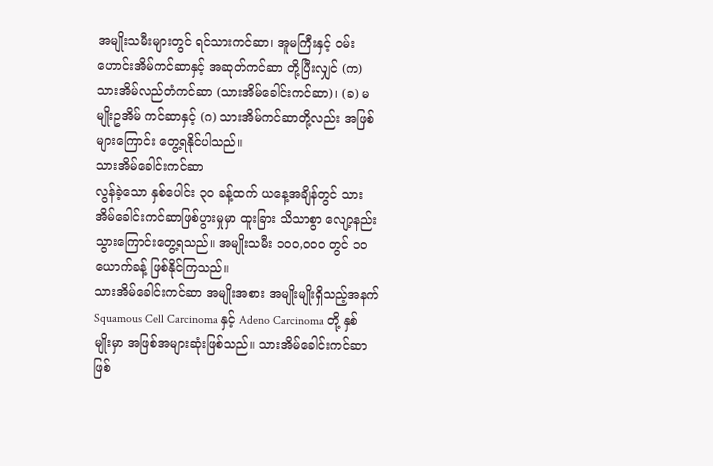အမျိုးသမီးများတွင် ရင်သားကင်ဆာ၊ အူမကြီးနှင့် ဝမ်းဟောင်းအိမ်ကင်ဆာနှင့် အဆုတ်ကင်ဆာ တို့ပြီးလျှင် (က) သားအိမ်လည်တံကင်ဆာ (သားအိမ်ခေါင်းကင်ဆာ)၊ (ခ) မမျိုးဥအိမ် ကင်ဆာနှင့် (ဂ) သားအိမ်ကင်ဆာတို့လည်း အဖြစ်များကြောင်း တွေ့ရနိုင်ပါသည်။
သားအိမ်ခေါင်းကင်ဆာ
လွန်ခဲ့သော နှစ်ပေါင်း ၃၀ ခန့်ထက် ယနေ့အချိန်တွင် သားအိမ်ခေါင်းကင်ဆာဖြစ်ပွားမှုမှာ ထူးခြား သိသာစွာ လျော့နည်းသွားကြောင်းတွေ့ရသည်။ အမျိုးသမီး ၁၀၀,၀၀၀ တွင် ၁၀ ယောက်ခန့် ဖြစ်နိုင်ကြသည်။
သားအိမ်ခေါင်းကင်ဆာ အမျိုးအစား အမျိုးမျိုးရှိသည့်အနက် Squamous Cell Carcinoma နှင့် Adeno Carcinoma တို့ နှစ်မျိုးမှာ အဖြစ်အများဆုံးဖြစ်သည်။ သားအိမ်ခေါင်းကင်ဆာ ဖြစ်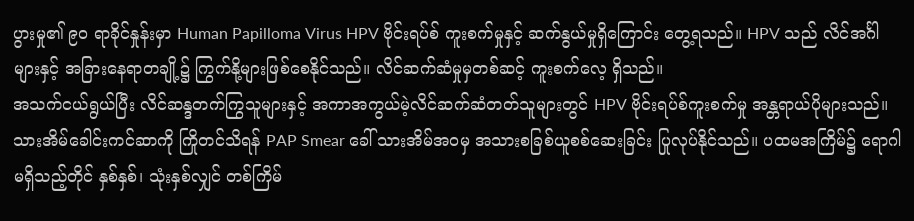ပွားမှု၏ ၉၀ ရာခိုင်နှုန်းမှာ Human Papilloma Virus HPV ဗိုင်းရပ်စ် ကူးစက်မှုနှင့် ဆက်နွယ်မှုရှိကြောင်း တွေ့ရသည်။ HPV သည် လိင်အင်္ဂါများနှင့် အခြားနေရာတချို့၌ ကြွက်နို့များဖြစ်စေနိုင်သည်။ လိင်ဆက်ဆံမှုမှတစ်ဆင့် ကူးစက်လေ့ ရှိသည်။
အသက်ငယ်ရွယ်ပြီး လိင်ဆန္ဒတက်ကြွသူများနှင့် အကာအကွယ်မဲ့လိင်ဆက်ဆံတတ်သူများတွင် HPV ဗိုင်းရပ်စ်ကူးစက်မှု အန္တရာယ်ပိုများသည်။ သားအိမ်ခေါင်းကင်ဆာကို ကြိုတင်သိရန် PAP Smear ခေါ် သားအိမ်အဝမှ အသားစခြစ်ယူစစ်ဆေးခြင်း ပြုလုပ်နိုင်သည်။ ပထမအကြိမ်၌ ရောဂါမရှိသည့်တိုင် နှစ်နှစ်၊ သုံးနှစ်လျှင် တစ်ကြိမ်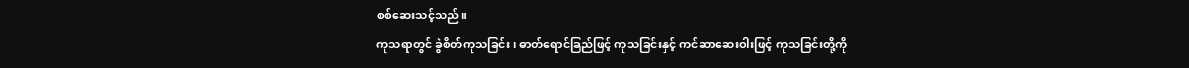စစ်ဆေးသင့်သည်။
ကုသရာတွင် ခွဲစိတ်ကုသခြင်း၊ ဓာတ်ရောင်ခြည်ဖြင့် ကုသခြင်းနှင့် ကင်ဆာဆေးဝါးဖြင့် ကုသခြင်းတို့ကို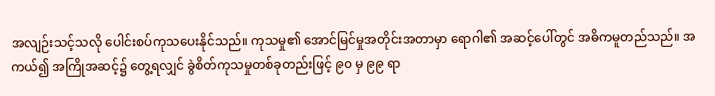အလျဉ်းသင့်သလို ပေါင်းစပ်ကုသပေးနိုင်သည်။ ကုသမှု၏ အောင်မြင်မှုအတိုင်းအတာမှာ ရောဂါ၏ အဆင့်ပေါ်တွင် အဓိကမူတည်သည်။ အကယ်၍ အကြိုအဆင့်၌ တွေ့ရလျှင် ခွဲစိတ်ကုသမှုတစ်ခုတည်းဖြင့် ၉၀ မှ ၉၉ ရာ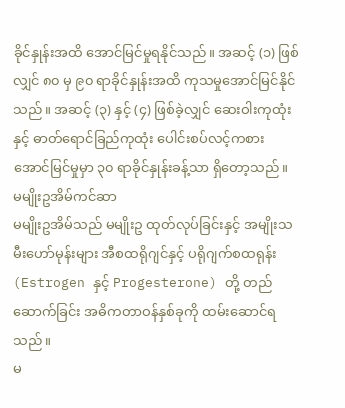ခိုင်နှုန်းအထိ အောင်မြင်မှုရနိုင်သည်။ အဆင့် (၁) ဖြစ်လျှင် ၈၀ မှ ၉၀ ရာခိုင်နှုန်းအထိ ကုသမှုအောင်မြင်နိုင်သည်။ အဆင့် (၃) နှင့် (၄) ဖြစ်ခဲ့လျှင် ဆေးဝါးကုထုံးနှင့် ဓာတ်ရောင်ခြည်ကုထုံး ပေါင်းစပ်လင့်ကစား အောင်မြင်မှုမှာ ၃၀ ရာခိုင်နှုန်းခန့်သာ ရှိတော့သည်။
မမျိုးဥအိမ်ကင်ဆာ
မမျိုးဥအိမ်သည် မမျိုးဥ ထုတ်လုပ်ခြင်းနှင့် အမျိုးသမီးဟော်မုန်းများ အီစထရိုဂျင်နှင့် ပရိုဂျက်စထရုန်း (Estrogen နှင့် Progesterone) တို့ တည်ဆောက်ခြင်း အဓိကတာဝန်နှစ်ခုကို ထမ်းဆောင်ရသည်။
မ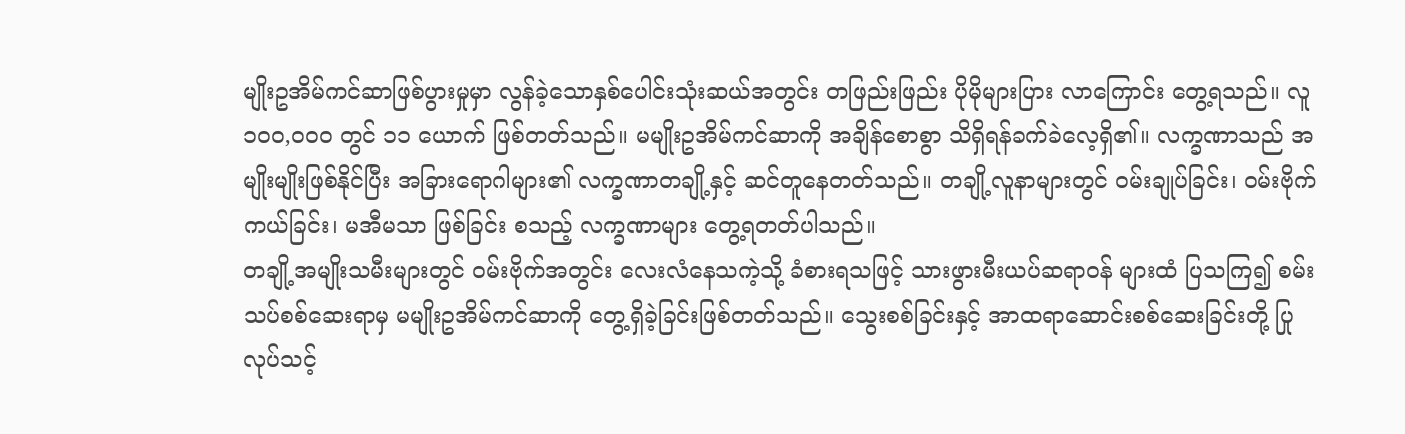မျိုးဥအိမ်ကင်ဆာဖြစ်ပွားမှုမှာ လွန်ခဲ့သောနှစ်ပေါင်းသုံးဆယ်အတွင်း တဖြည်းဖြည်း ပိုမိုများပြား လာကြောင်း တွေ့ရသည်။ လူ ၁၀၀,၀၀၀ တွင် ၁၁ ယောက် ဖြစ်တတ်သည်။ မမျိုးဥအိမ်ကင်ဆာကို အချိန်စောစွာ သိရှိရန်ခက်ခဲလေ့ရှိ၏။ လက္ခဏာသည် အမျိုးမျိုးဖြစ်နိုင်ပြီး အခြားရောဂါများ၏ လက္ခဏာတချို့နှင့် ဆင်တူနေတတ်သည်။ တချို့လူနာများတွင် ဝမ်းချုပ်ခြင်း၊ ဝမ်းဗိုက်ကယ်ခြင်း၊ မအီမသာ ဖြစ်ခြင်း စသည့် လက္ခဏာများ တွေ့ရတတ်ပါသည်။
တချို့အမျိုးသမီးများတွင် ဝမ်းဗိုက်အတွင်း လေးလံနေသကဲ့သို့ ခံစားရသဖြင့် သားဖွားမီးယပ်ဆရာဝန် များထံ ပြသကြ၍ စမ်းသပ်စစ်ဆေးရာမှ မမျိုးဥအိမ်ကင်ဆာကို တွေ့ရှိခဲ့ခြင်းဖြစ်တတ်သည်။ သွေးစစ်ခြင်းနှင့် အာထရာဆောင်းစစ်ဆေးခြင်းတို့ ပြုလုပ်သင့်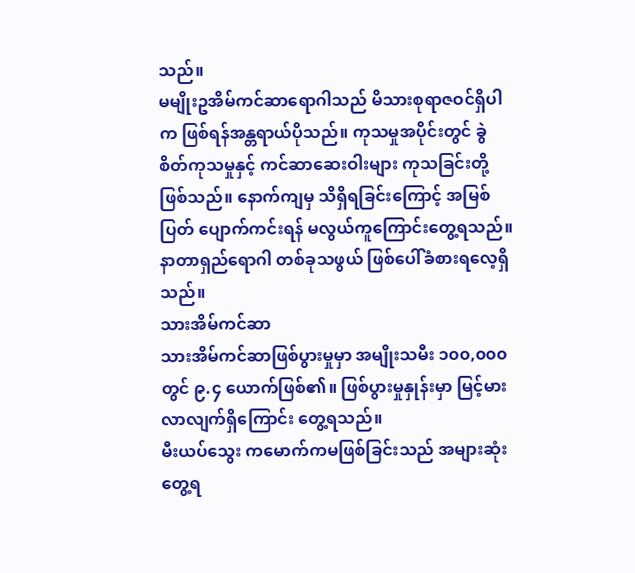သည်။
မမျိုးဥအိမ်ကင်ဆာရောဂါသည် မိသားစုရာဇဝင်ရှိပါက ဖြစ်ရန်အန္တရာယ်ပိုသည်။ ကုသမှုအပိုင်းတွင် ခွဲစိတ်ကုသမှုနှင့် ကင်ဆာဆေးဝါးများ ကုသခြင်းတို့ဖြစ်သည်။ နောက်ကျမှ သိရှိရခြင်းကြောင့် အမြစ်ပြတ် ပျောက်ကင်းရန် မလွယ်ကူကြောင်းတွေ့ရသည်။ နာတာရှည်ရောဂါ တစ်ခုသဖွယ် ဖြစ်ပေါ်ခံစားရလေ့ရှိသည်။
သားအိမ်ကင်ဆာ
သားအိမ်ကင်ဆာဖြစ်ပွားမှုမှာ အမျိုးသမီး ၁၀၀,၀၀၀ တွင် ၉.၄ ယောက်ဖြစ်၏။ ဖြစ်ပွားမှုနှုန်းမှာ မြင့်မားလာလျက်ရှိကြောင်း တွေ့ရသည်။
မီးယပ်သွေး ကမောက်ကမဖြစ်ခြင်းသည် အများဆုံးတွေ့ရ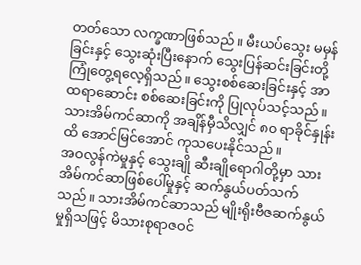တတ်သော လက္ခဏာဖြစ်သည်။ မီးယပ်သွေး မမှန်ခြင်းနှင့် သွေးဆုံးပြီးနောက် သွေးပြန်ဆင်းခြင်းတို့ ကြုံတွေ့ရလေ့ရှိသည်။ သွေးစစ်ဆေးခြင်းနှင့် အာထရာဆောင်း စစ်ဆေးခြင်းကို ပြုလုပ်သင့်သည်။ သားအိမ်ကင်ဆာကို အချိန်မှီသိလျှင် ၈၀ ရာခိုင်နှုန်းထိ အောင်မြင်အောင် ကုသပေးနိုင်သည်။
အဝလွန်ကဲမှုနှင့် သွေးချို ဆီးချိုရောဂါတို့မှာ သားအိမ်ကင်ဆာဖြစ်ပေါ်မှုနှင့် ဆက်နွယ်ပတ်သက်သည်။ သားအိမ်ကင်ဆာသည် မျိုးရိုးဗီဇဆက်နွယ်မှုရှိသဖြင့် မိသားစုရာဇဝင်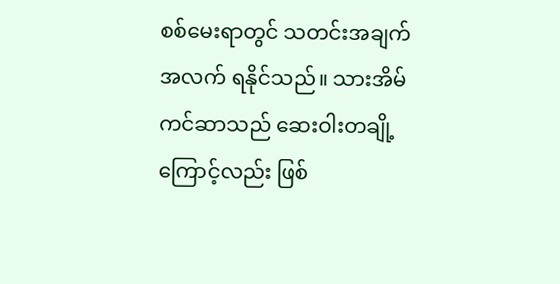စစ်မေးရာတွင် သတင်းအချက်အလက် ရနိုင်သည်။ သားအိမ်ကင်ဆာသည် ဆေးဝါးတချို့ကြောင့်လည်း ဖြစ်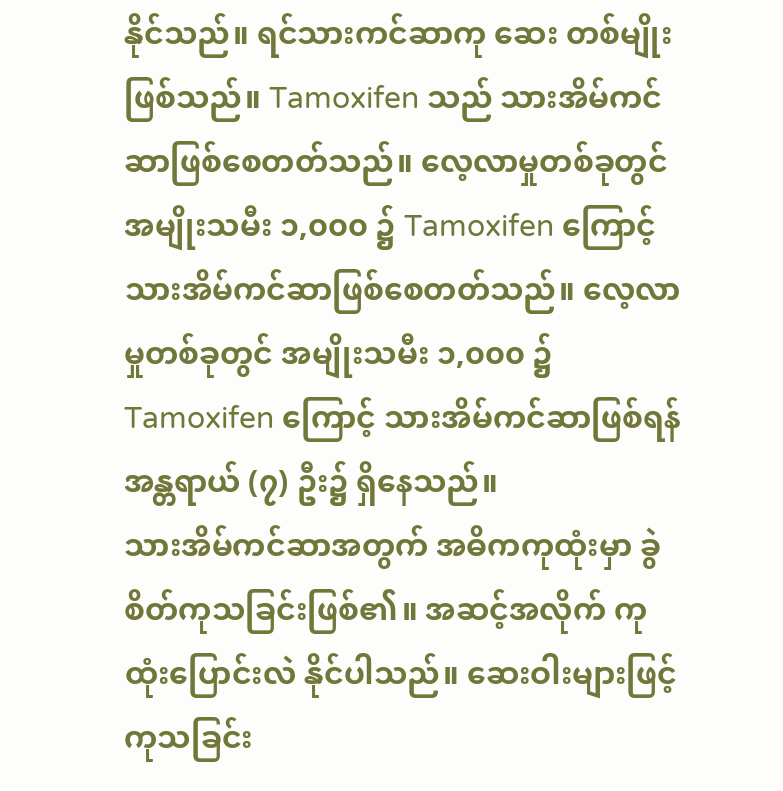နိုင်သည်။ ရင်သားကင်ဆာကု ဆေး တစ်မျိုးဖြစ်သည်။ Tamoxifen သည် သားအိမ်ကင်ဆာဖြစ်စေတတ်သည်။ လေ့လာမှုတစ်ခုတွင် အမျိုးသမီး ၁,၀၀၀ ၌ Tamoxifen ကြောင့် သားအိမ်ကင်ဆာဖြစ်စေတတ်သည်။ လေ့လာမှုတစ်ခုတွင် အမျိုးသမီး ၁,၀၀၀ ၌ Tamoxifen ကြောင့် သားအိမ်ကင်ဆာဖြစ်ရန် အန္တရာယ် (၇) ဦး၌ ရှိနေသည်။
သားအိမ်ကင်ဆာအတွက် အဓိကကုထုံးမှာ ခွဲစိတ်ကုသခြင်းဖြစ်၏။ အဆင့်အလိုက် ကုထုံးပြောင်းလဲ နိုင်ပါသည်။ ဆေးဝါးများဖြင့် ကုသခြင်း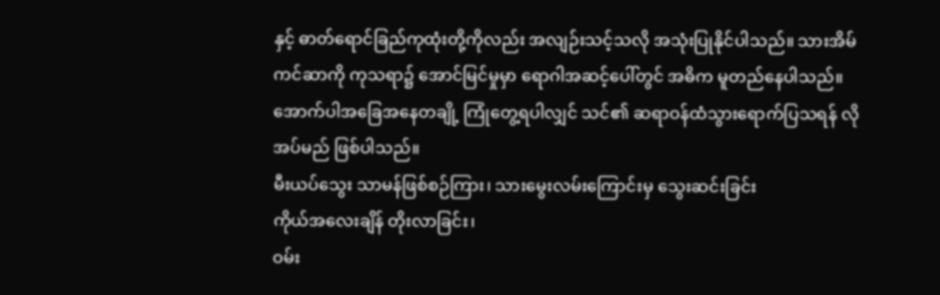နှင့် ဓာတ်ရောင်ခြည်ကုထုံးတို့ကိုလည်း အလျဉ်းသင့်သလို အသုံးပြုနိုင်ပါသည်။ သားအိမ်ကင်ဆာကို ကုသရာ၌ အောင်မြင်မှုမှာ ရောဂါအဆင့်ပေါ်တွင် အဓိက မူတည်နေပါသည်။
အောက်ပါအခြေအနေတချို့ ကြုံတွေ့ရပါလျှင် သင်၏ ဆရာဝန်ထံသွားရောက်ပြသရန် လိုအပ်မည် ဖြစ်ပါသည်။
မီးယပ်သွေး သာမန်ဖြစ်စဉ်ကြား၊ သားမွေးလမ်းကြောင်းမှ သွေးဆင်းခြင်း
ကိုယ်အလေးချိန် တိုးလာခြင်း၊
ဝမ်း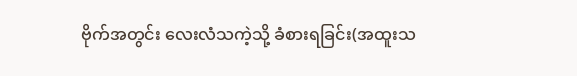ဗိုက်အတွင်း လေးလံသကဲ့သို့ ခံစားရခြင်း(အထူးသ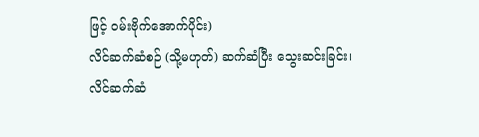ဖြင့် ဝမ်းဗိုက်အောက်ပိုင်း)
လိင်ဆက်ဆံစဉ် (သို့မဟုတ်) ဆက်ဆံပြီး သွေးဆင်းခြင်း၊
လိင်ဆက်ဆံ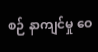စဉ် နာကျင်မှု ဝေ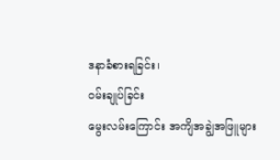ဒနာခံစားရခြင်း၊
ဝမ်းချုပ်ခြင်း
မွေးလမ်းကြောင်း အကျိအချွဲအဖြူများ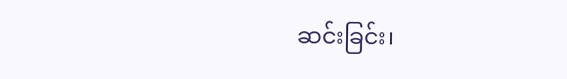ဆင်းခြင်း၊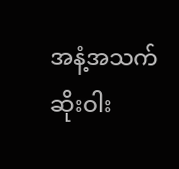အနံ့အသက်ဆိုးဝါး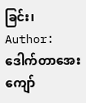ခြင်း၊
Author: ဒေါက်တာအေးကျော်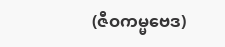(ဇီဝကမ္မဗေဒ)